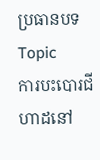ប្រធានបទ Topic
ការបះបោរជីហាដនៅ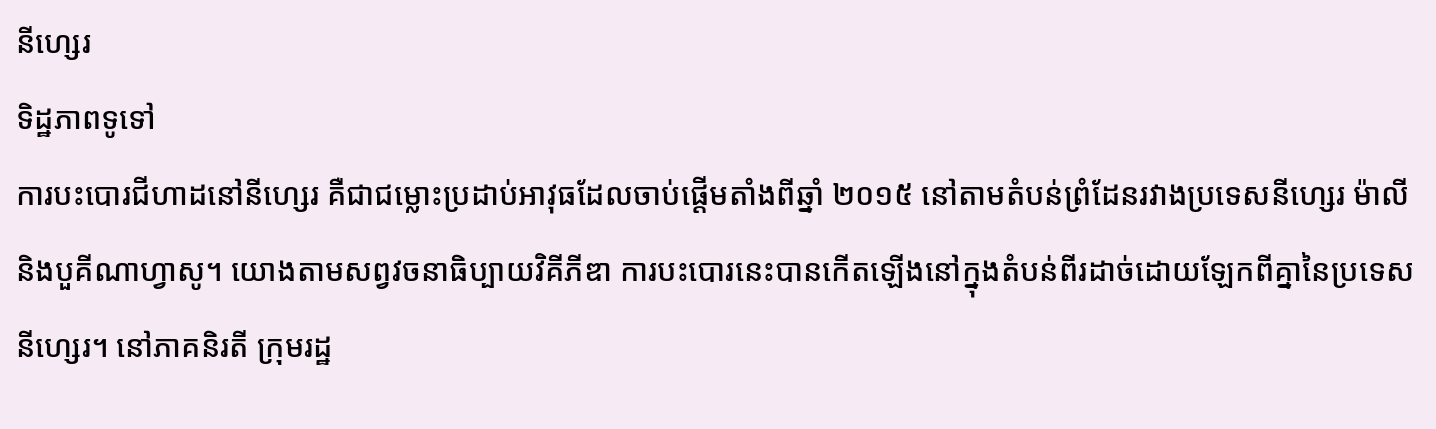នីហ្សេរ
ទិដ្ឋភាពទូទៅ
ការបះបោរជីហាដនៅនីហ្សេរ គឺជាជម្លោះប្រដាប់អាវុធដែលចាប់ផ្តើមតាំងពីឆ្នាំ ២០១៥ នៅតាមតំបន់ព្រំដែនរវាងប្រទេសនីហ្សេរ ម៉ាលី និងបួគីណាហ្វាសូ។ យោងតាមសព្វវចនាធិប្បាយវិគីភីឌា ការបះបោរនេះបានកើតឡើងនៅក្នុងតំបន់ពីរដាច់ដោយឡែកពីគ្នានៃប្រទេសនីហ្សេរ។ នៅភាគនិរតី ក្រុមរដ្ឋ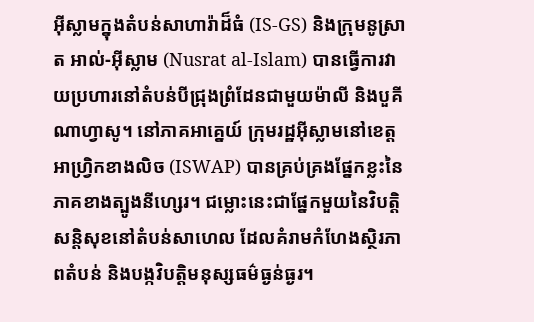អ៊ីស្លាមក្នុងតំបន់សាហារ៉ាដ៏ធំ (IS-GS) និងក្រុមនូស្រាត អាល់-អ៊ីស្លាម (Nusrat al-Islam) បានធ្វើការវាយប្រហារនៅតំបន់បីជ្រុងព្រំដែនជាមួយម៉ាលី និងបួគីណាហ្វាសូ។ នៅភាគអាគ្នេយ៍ ក្រុមរដ្ឋអ៊ីស្លាមនៅខេត្តអាហ្វ្រិកខាងលិច (ISWAP) បានគ្រប់គ្រងផ្នែកខ្លះនៃភាគខាងត្បូងនីហ្សេរ។ ជម្លោះនេះជាផ្នែកមួយនៃវិបត្តិសន្តិសុខនៅតំបន់សាហេល ដែលគំរាមកំហែងស្ថិរភាពតំបន់ និងបង្កវិបត្តិមនុស្សធម៌ធ្ងន់ធ្ងរ។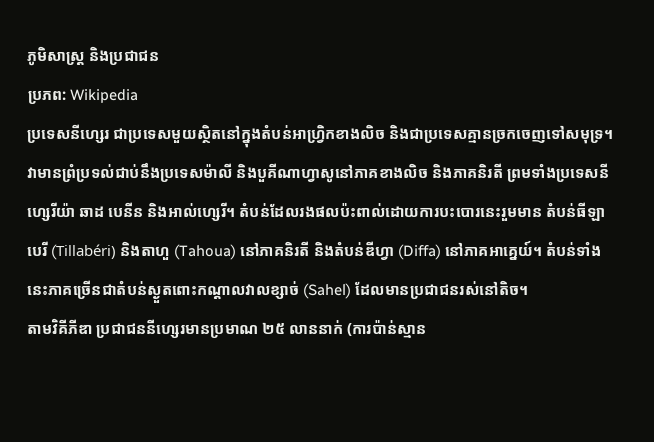ភូមិសាស្ត្រ និងប្រជាជន
ប្រភព: Wikipedia
ប្រទេសនីហ្សេរ ជាប្រទេសមួយស្ថិតនៅក្នុងតំបន់អាហ្វ្រិកខាងលិច និងជាប្រទេសគ្មានច្រកចេញទៅសមុទ្រ។ វាមានព្រំប្រទល់ជាប់នឹងប្រទេសម៉ាលី និងបួគីណាហ្វាសូនៅភាគខាងលិច និងភាគនិរតី ព្រមទាំងប្រទេសនីហ្សេរីយ៉ា ឆាដ បេនីន និងអាល់ហ្សេរី។ តំបន់ដែលរងផលប៉ះពាល់ដោយការបះបោរនេះរួមមាន តំបន់ធីឡាបេរី (Tillabéri) និងតាហួ (Tahoua) នៅភាគនិរតី និងតំបន់ឌីហ្វា (Diffa) នៅភាគអាគ្នេយ៍។ តំបន់ទាំងនេះភាគច្រើនជាតំបន់ស្ងួតពោះកណ្តាលវាលខ្សាច់ (Sahel) ដែលមានប្រជាជនរស់នៅតិច។
តាមវិគីភីឌា ប្រជាជននីហ្សេរមានប្រមាណ ២៥ លាននាក់ (ការប៉ាន់ស្មាន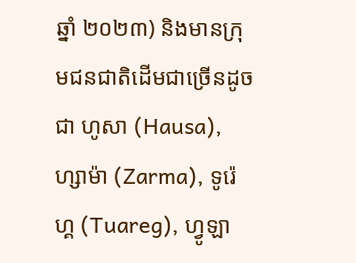ឆ្នាំ ២០២៣) និងមានក្រុមជនជាតិដើមជាច្រើនដូចជា ហូសា (Hausa), ហ្សាម៉ា (Zarma), ទូរ៉េហ្គ (Tuareg), ហ្វូឡា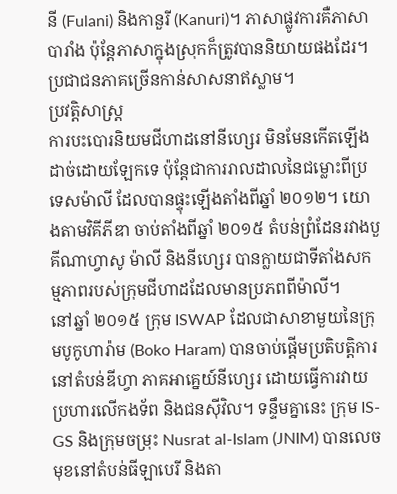នី (Fulani) និងកានួរី (Kanuri)។ ភាសាផ្លូវការគឺភាសាបារាំង ប៉ុន្តែភាសាក្នុងស្រុកក៏ត្រូវបាននិយាយផងដែរ។ ប្រជាជនភាគច្រើនកាន់សាសនាឥស្លាម។
ប្រវត្តិសាស្ត្រ
ការបះបោរនិយមជីហាដនៅនីហ្សេរ មិនមែនកើតឡើងដាច់ដោយឡែកទេ ប៉ុន្តែជាការរាលដាលនៃជម្លោះពីប្រទេសម៉ាលី ដែលបានផ្ទុះឡើងតាំងពីឆ្នាំ ២០១២។ យោងតាមវិគីភីឌា ចាប់តាំងពីឆ្នាំ ២០១៥ តំបន់ព្រំដែនរវាងបួគីណាហ្វាសូ ម៉ាលី និងនីហ្សេរ បានក្លាយជាទីតាំងសកម្មភាពរបស់ក្រុមជីហាដដែលមានប្រភពពីម៉ាលី។
នៅឆ្នាំ ២០១៥ ក្រុម ISWAP ដែលជាសាខាមួយនៃក្រុមបូកូហារ៉ាម (Boko Haram) បានចាប់ផ្តើមប្រតិបត្តិការនៅតំបន់ឌីហ្វា ភាគអាគ្នេយ៍នីហ្សេរ ដោយធ្វើការវាយប្រហារលើកងទ័ព និងជនស៊ីវិល។ ទន្ទឹមគ្នានេះ ក្រុម IS-GS និងក្រុមចម្រុះ Nusrat al-Islam (JNIM) បានលេចមុខនៅតំបន់ធីឡាបេរី និងតា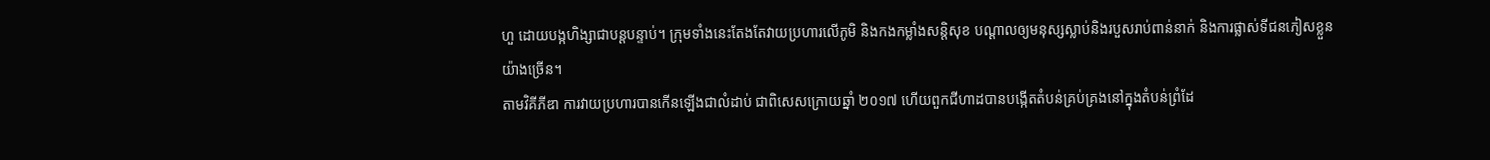ហួ ដោយបង្កហិង្សាជាបន្តបន្ទាប់។ ក្រុមទាំងនេះតែងតែវាយប្រហារលើភូមិ និងកងកម្លាំងសន្តិសុខ បណ្តាលឲ្យមនុស្សស្លាប់និងរបួសរាប់ពាន់នាក់ និងការផ្លាស់ទីជនភៀសខ្លួនយ៉ាងច្រើន។
តាមវិគីភីឌា ការវាយប្រហារបានកើនឡើងជាលំដាប់ ជាពិសេសក្រោយឆ្នាំ ២០១៧ ហើយពួកជីហាដបានបង្កើតតំបន់គ្រប់គ្រងនៅក្នុងតំបន់ព្រំដែ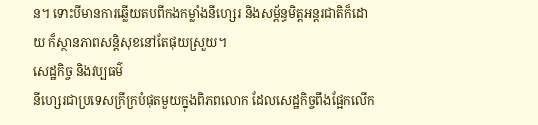ន។ ទោះបីមានការឆ្លើយតបពីកងកម្លាំងនីហ្សេរ និងសម្ព័ន្ធមិត្តអន្តរជាតិក៏ដោយ ក៏ស្ថានភាពសន្តិសុខនៅតែផុយស្រួយ។
សេដ្ឋកិច្ច និងវប្បធម៌
នីហ្សេរជាប្រទេសក្រីក្របំផុតមួយក្នុងពិភពលោក ដែលសេដ្ឋកិច្ចពឹងផ្អែកលើក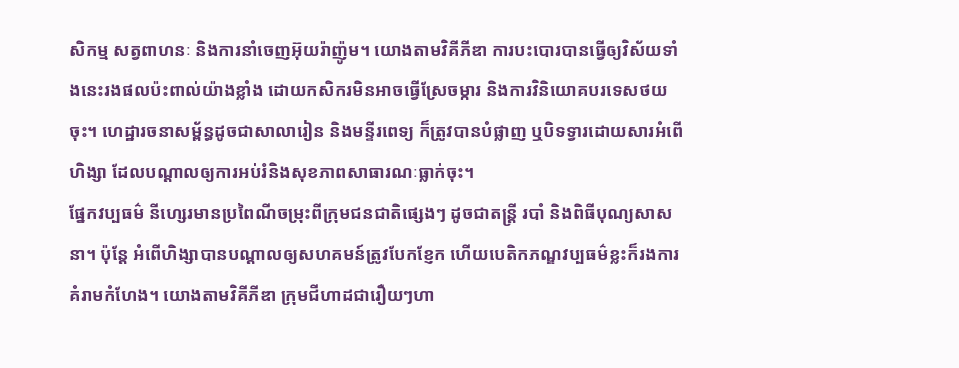សិកម្ម សត្វពាហនៈ និងការនាំចេញអ៊ុយរ៉ាញ៉ូម។ យោងតាមវិគីភីឌា ការបះបោរបានធ្វើឲ្យវិស័យទាំងនេះរងផលប៉ះពាល់យ៉ាងខ្លាំង ដោយកសិករមិនអាចធ្វើស្រែចម្ការ និងការវិនិយោគបរទេសថយចុះ។ ហេដ្ឋារចនាសម្ព័ន្ធដូចជាសាលារៀន និងមន្ទីរពេទ្យ ក៏ត្រូវបានបំផ្លាញ ឬបិទទ្វារដោយសារអំពើហិង្សា ដែលបណ្តាលឲ្យការអប់រំនិងសុខភាពសាធារណៈធ្លាក់ចុះ។
ផ្នែកវប្បធម៌ នីហ្សេរមានប្រពៃណីចម្រុះពីក្រុមជនជាតិផ្សេងៗ ដូចជាតន្ត្រី របាំ និងពិធីបុណ្យសាសនា។ ប៉ុន្តែ អំពើហិង្សាបានបណ្តាលឲ្យសហគមន៍ត្រូវបែកខ្ញែក ហើយបេតិកភណ្ឌវប្បធម៌ខ្លះក៏រងការគំរាមកំហែង។ យោងតាមវិគីភីឌា ក្រុមជីហាដជារឿយៗហា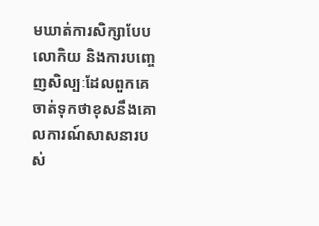មឃាត់ការសិក្សាបែបលោកិយ និងការបញ្ចេញសិល្បៈដែលពួកគេចាត់ទុកថាខុសនឹងគោលការណ៍សាសនារបស់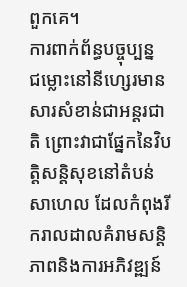ពួកគេ។
ការពាក់ព័ន្ធបច្ចុប្បន្ន
ជម្លោះនៅនីហ្សេរមានសារសំខាន់ជាអន្តរជាតិ ព្រោះវាជាផ្នែកនៃវិបត្តិសន្តិសុខនៅតំបន់សាហេល ដែលកំពុងរីករាលដាលគំរាមសន្តិភាពនិងការអភិវឌ្ឍន៍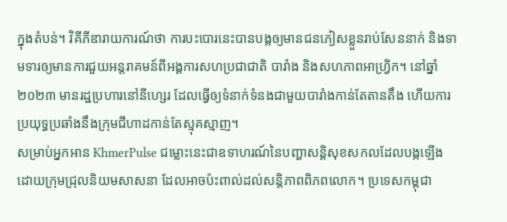ក្នុងតំបន់។ វិគីភីឌារាយការណ៍ថា ការបះបោរនេះបានបង្កឲ្យមានជនភៀសខ្លួនរាប់សែននាក់ និងទាមទារឲ្យមានការជួយអន្តរាគមន៍ពីអង្គការសហប្រជាជាតិ បារាំង និងសហភាពអាហ្វ្រិក។ នៅឆ្នាំ ២០២៣ មានរដ្ឋប្រហារនៅនីហ្សេរ ដែលធ្វើឲ្យទំនាក់ទំនងជាមួយបារាំងកាន់តែតានតឹង ហើយការប្រយុទ្ធប្រឆាំងនឹងក្រុមជីហាដកាន់តែស្មុគស្មាញ។
សម្រាប់អ្នកអាន KhmerPulse ជម្លោះនេះជាឧទាហរណ៍នៃបញ្ហាសន្តិសុខសកលដែលបង្កឡើងដោយក្រុមជ្រុលនិយមសាសនា ដែលអាចប៉ះពាល់ដល់សន្តិភាពពិភពលោក។ ប្រទេសកម្ពុជា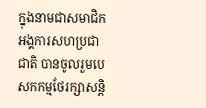ក្នុងនាមជាសមាជិកអង្គការសហប្រជាជាតិ បានចូលរួមបេសកកម្មថែរក្សាសន្តិ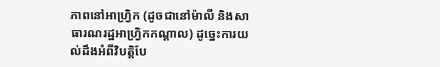ភាពនៅអាហ្វ្រិក (ដូចជានៅម៉ាលី និងសាធារណរដ្ឋអាហ្វ្រិកកណ្តាល) ដូច្នេះការយល់ដឹងអំពីវិបត្តិបែ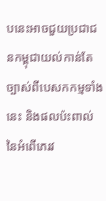បនេះអាចជួយប្រជាជនកម្ពុជាយល់កាន់តែច្បាស់ពីបេសកកម្មទាំងនេះ និងផលប៉ះពាល់នៃអំពើភេរវ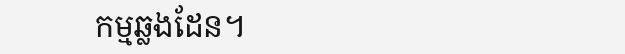កម្មឆ្លងដែន។